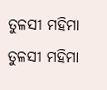ତୁଳସୀ ମହିମା
ତୁଳସୀ ମହିମା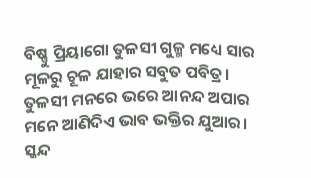ବିଷ୍ଣୁ ପ୍ରିୟାଗୋ ତୁଳସୀ ଗୁଳ୍ମ ମଧ୍ୟେ ସାର
ମୂଳରୁ ଚୂଳ ଯାହାର ସବୁତ ପବିତ୍ର।
ତୁଳସୀ ମନରେ ଭରେ ଆନନ୍ଦ ଅପାର
ମନେ ଆଣିଦିଏ ଭାବ ଭକ୍ତିର ଯୁଆର।
ସ୍କନ୍ଦ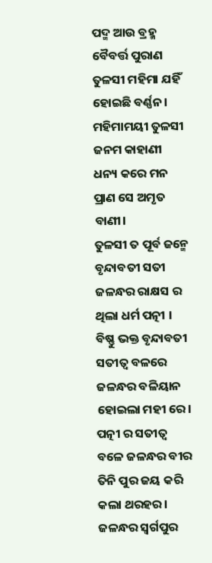ପଦ୍ମ ଆଉ ବ୍ରହ୍ମ ବୈବର୍ତ୍ତ ପୁରାଣ
ତୁଳସୀ ମହିମା ଯହିଁ ହୋଇଛି ବର୍ଣ୍ଣନ।
ମହିମାମୟୀ ତୁଳସୀ ଜନମ କାହାଣୀ
ଧନ୍ୟ କରେ ମନ ପ୍ରାଣ ସେ ଅମୃତ ବାଣୀ।
ତୁଳସୀ ତ ପୂର୍ବ ଜନ୍ମେ ବୃନ୍ଦାବତୀ ସତୀ
ଜଳନ୍ଧର ରାକ୍ଷସ ର ଥିଲା ଧର୍ମ ପତ୍ନୀ ।
ବିଷ୍ଣୁ ଭକ୍ତ ବୃନ୍ଦାବତୀ ସତୀତ୍ୱ ବଳରେ
ଜଳନ୍ଧର ବଳିୟାନ ହୋଇଲା ମହୀ ରେ।
ପତ୍ନୀ ର ସତୀତ୍ଵ ବଳେ ଜଳନ୍ଧର ବୀର
ତିନି ପୁର ଜୟ କରି କଲା ଥରହର।
ଜଳନ୍ଧର ସ୍ବର୍ଗପୁର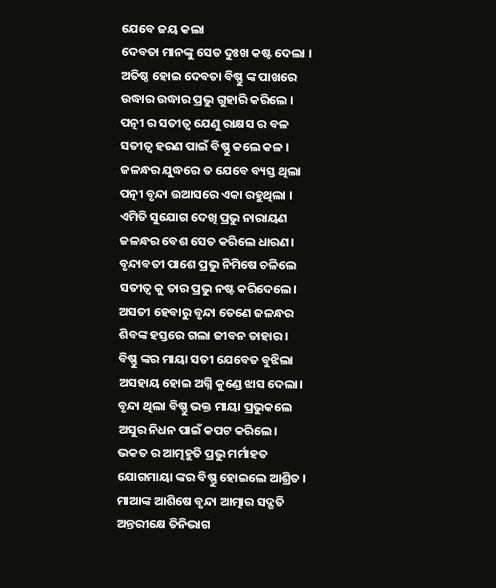ଯେବେ ଜୟ କଲା
ଦେବତା ମାନଙ୍କୁ ସେତ ଦୁଃଖ କଷ୍ଟ ଦେଲା ।
ଅତିଷ୍ଠ ହୋଇ ଦେବତା ବିଷ୍ଣୁ ଙ୍କ ପାଖରେ
ଉଦ୍ଧାର ଉଦ୍ଧାର ପ୍ରଭୁ ଗୁହାରି କରିଲେ ।
ପତ୍ନୀ ର ସତୀତ୍ଵ ଯେଣୁ ରାକ୍ଷସ ର ବଳ
ସତୀତ୍ଵ ହରଣ ପାଇଁ ବିଷ୍ଣୁ କଲେ କଳ ।
ଜଳନ୍ଧର ଯୁଦ୍ଧରେ ତ ଯେବେ ବ୍ୟସ୍ତ ଥିଲା
ପତ୍ନୀ ବୃନ୍ଦା ଉଆସରେ ଏକା ରହୁଥିଲା ।
ଏମିତି ସୁଯୋଗ ଦେଖି ପ୍ରଭୁ ନାରାୟଣ
ଜଳନ୍ଧର ବେଶ ସେତ କରିଲେ ଧାରଣ।
ବୃନ୍ଦାବତୀ ପାଶେ ପ୍ରଭୁ ନିମିଷେ ଚଳିଲେ
ସତୀତ୍ଵ କୁ ତାର ପ୍ରଭୁ ନଷ୍ଟ କରିଦେଲେ।
ଅସତୀ ହେବାରୁ ବୃନ୍ଦା ତେଣେ ଜଳନ୍ଧର
ଶିବଙ୍କ ହସ୍ତରେ ଗଲା ଜୀବନ ତାହାର।
ବିଷ୍ଣୁ ଙ୍କର ମାୟା ସତୀ ଯେବେତ ବୁଝିଲା
ଅସହାୟ ହୋଇ ଅଗ୍ନି କୁଣ୍ଡେ ଝାସ ଦେଲା।
ବୃନ୍ଦା ଥିଲା ବିଷ୍ଣୁ ଭକ୍ତ ମାୟା ପ୍ରଭୁକଲେ
ଅସୁର ନିଧନ ପାଇଁ କପଟ କରିଲେ।
ଭକତ ର ଆତ୍ମହୁତି ପ୍ରଭୁ ମର୍ମାହତ
ଯୋଗମାୟା ଙ୍କର ବିଷ୍ଣୁ ହୋଇଲେ ଆଶ୍ରିତ ।
ମାଆଙ୍କ ଆଶିଷେ ବୃନ୍ଦା ଆତ୍ମାର ସଦ୍ଗତି
ଅନ୍ତରୀକ୍ଷେ ତିନିଭାଗ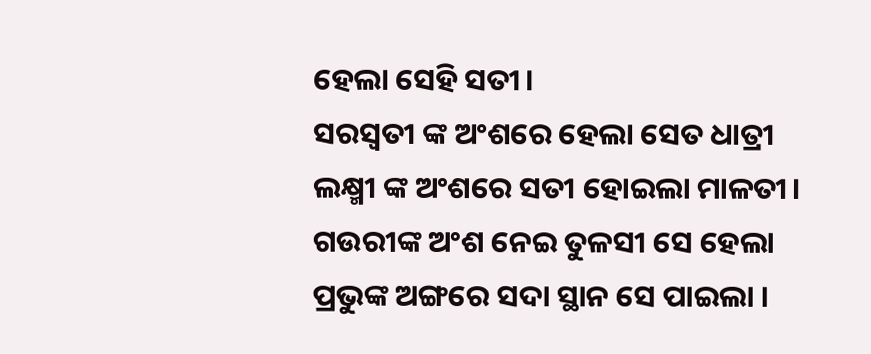ହେଲା ସେହି ସତୀ।
ସରସ୍ଵତୀ ଙ୍କ ଅଂଶରେ ହେଲା ସେତ ଧାତ୍ରୀ
ଲକ୍ଷ୍ମୀ ଙ୍କ ଅଂଶରେ ସତୀ ହୋଇଲା ମାଳତୀ।
ଗଉରୀଙ୍କ ଅଂଶ ନେଇ ତୁଳସୀ ସେ ହେଲା
ପ୍ରଭୁଙ୍କ ଅଙ୍ଗରେ ସଦା ସ୍ଥାନ ସେ ପାଇଲା ।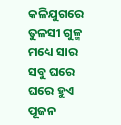କଳିଯୁଗରେ ତୁଳସୀ ଗୁଳ୍ମ ମଧ୍ୟେ ସାର
ସବୁ ଘରେ ଘରେ ହୁଏ ପୂଜନ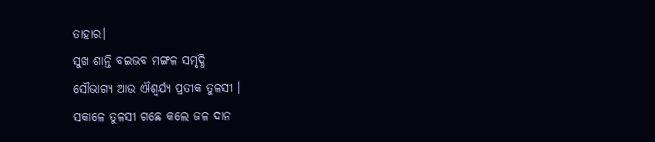ତାହାର।
ସୁଖ ଶାନ୍ତି ବଇଭବ ମଙ୍ଗଳ ସମୃଦ୍ଧି
ସୌଭାଗ୍ୟ ଆଉ ଐଶ୍ୱର୍ଯ୍ୟ ପ୍ରତୀକ ତୁଳସୀ ।
ସକାଳେ ତୁଳସୀ ଗଛେ କଲେ ଜଳ ଦାନ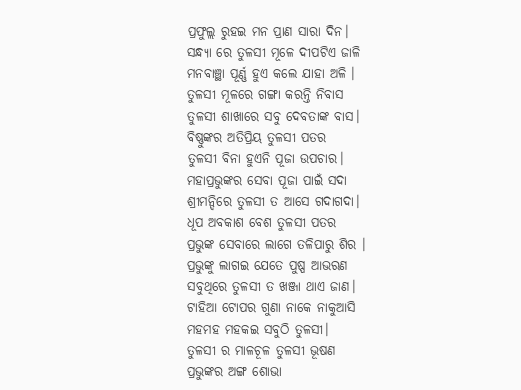ପ୍ରଫୁଲ୍ଲ ରୁହଇ ମନ ପ୍ରାଣ ସାରା ଦିନ।
ସନ୍ଧ୍ୟା ରେ ତୁଳସୀ ମୂଳେ ଦୀପଟିଏ ଜାଳି
ମନବାଞ୍ଛା ପୂର୍ଣ୍ଣ ହୁଏ କଲେ ଯାହା ଅଳି ।
ତୁଳସୀ ମୂଳରେ ଗଙ୍ଗା କରନ୍ତି ନିବାସ
ତୁଳସୀ ଶାଖାରେ ସବୁ ଦେବତାଙ୍କ ବାସ।
ବିଷ୍ଣୁଙ୍କର ଅତିପ୍ରିୟ ତୁଳସୀ ପତର
ତୁଳସୀ ବିନା ହୁଏନି ପୂଜା ଉପଚାର।
ମହାପ୍ରଭୁଙ୍କର ସେବା ପୂଜା ପାଇଁ ସଦା
ଶ୍ରୀମନ୍ଦିରେ ତୁଳସୀ ତ ଆସେ ଗଦାଗଦା।
ଧୂପ ଅବକାଶ ବେଶ ତୁଳସୀ ପତର
ପ୍ରଭୁଙ୍କ ସେବାରେ ଲାଗେ ତଳିପାରୁ ଶିର ।
ପ୍ରଭୁଙ୍କୁ ଲାଗଇ ଯେତେ ପୁଷ୍ପ ଆଭରଣ
ସବୁଥିରେ ତୁଳସୀ ତ ଖଞ୍ଜା ଥାଏ ଜାଣ।
ଟାହିଆ ଟୋପର ଗୁଣା ନାକେ ନାକୁଆସି
ମହମହ ମହକଇ ସବୁଠି ତୁଳସୀ।
ତୁଳସୀ ର ମାଳଚୂଳ ତୁଳସୀ ଭୂଷଣ
ପ୍ରଭୁଙ୍କର ଅଙ୍ଗ ଶୋଭା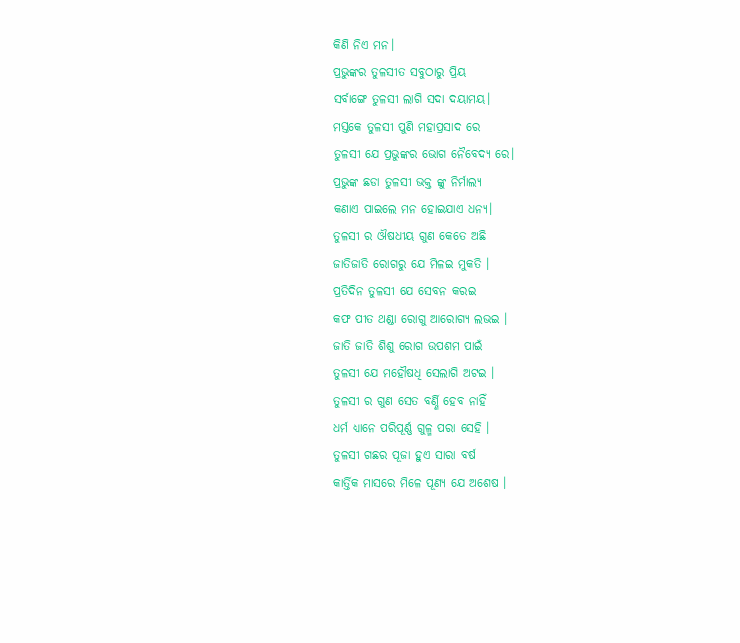କିଣି ନିଏ ମନ।
ପ୍ରଭୁଙ୍କର ତୁଳସୀତ ସବୁଠାରୁ ପ୍ରିୟ
ସର୍ବାଙ୍ଗେ ତୁଳସୀ ଲାଗି ସଦା ଦୟାମୟ।
ମସ୍ତକେ ତୁଳସୀ ପୁଣି ମହାପ୍ରସାଦ ରେ
ତୁଳସୀ ଯେ ପ୍ରଭୁଙ୍କର ଭୋଗ ନୈବେଦ୍ୟ ରେ।
ପ୍ରଭୁଙ୍କ ଛଡା ତୁଳସୀ ଭକ୍ତ ଙ୍କୁ ନିର୍ମାଲ୍ୟ
କଣାଏ ପାଇଲେ ମନ ହୋଇଯାଏ ଧନ୍ୟ।
ତୁଳସୀ ର ଔଷଧୀୟ ଗୁଣ କେତେ ଅଛି
ଜାତିଜାତି ରୋଗରୁ ଯେ ମିଳଇ ମୁକତି ।
ପ୍ରତିଦିନ ତୁଳସୀ ଯେ ସେବନ କରଇ
କଫ ପୀତ ଥଣ୍ଡା ରୋଗୁ ଆରୋଗ୍ୟ ଲଭଇ ।
ଜାତି ଜାତି ଶିଶୁ ରୋଗ ଉପଶମ ପାଇଁ
ତୁଳସୀ ଯେ ମହୌଷଧି ସେଲାଗି ଅଟଇ ।
ତୁଳସୀ ର ଗୁଣ ସେତ ବର୍ଣ୍ଣି ହେବ ନାହିଁ
ଧର୍ମ ଧ୍ଯାନେ ପରିପୂର୍ଣ୍ଣ ଗୁଳ୍ମ ପରା ସେହି ।
ତୁଳସୀ ଗଛର ପୂଜା ହୁଏ ସାରା ବର୍ଷ
କାର୍ତ୍ତିକ ମାସରେ ମିଳେ ପୂଣ୍ୟ ଯେ ଅଶେଷ ।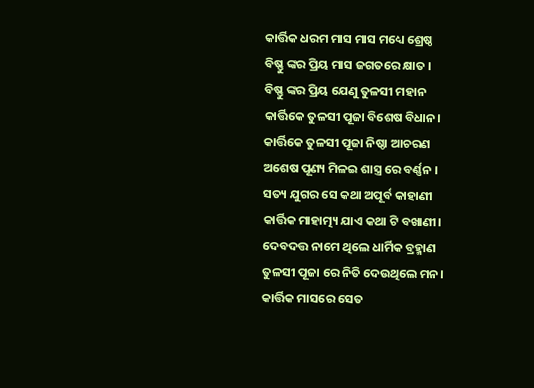କାର୍ତ୍ତିକ ଧରମ ମାସ ମାସ ମଧ୍ୟେ ଶ୍ରେଷ୍ଠ
ବିଷ୍ଣୁ ଙ୍କର ପ୍ରିୟ ମାସ ଜଗତରେ କ୍ଷାତ ।
ବିଷ୍ଣୁ ଙ୍କର ପ୍ରିୟ ଯେଣୁ ତୁଳସୀ ମହାନ
କାର୍ତ୍ତିକେ ତୁଳସୀ ପୂଜା ବିଶେଷ ବିଧାନ।
କାର୍ତ୍ତିକେ ତୁଳସୀ ପୂଜା ନିଷ୍ଠା ଆଚରଣ
ଅଶେଷ ପୂଣ୍ୟ ମିଳଇ ଶାସ୍ତ୍ର ରେ ବର୍ଣ୍ଣନ ।
ସତ୍ୟ ଯୁଗର ସେ କଥା ଅପୂର୍ବ କାହାଣୀ
କାର୍ତ୍ତିକ ମାହାତ୍ମ୍ୟ ଯାଏ କଥା ଟି ବଖାଣୀ।
ଦେବଦତ୍ତ ନାମେ ଥିଲେ ଧାର୍ମିକ ବ୍ରହ୍ମାଣ
ତୁଳସୀ ପୂଜା ରେ ନିତି ଦେଉଥିଲେ ମନ।
କାର୍ତ୍ତିକ ମାସରେ ସେତ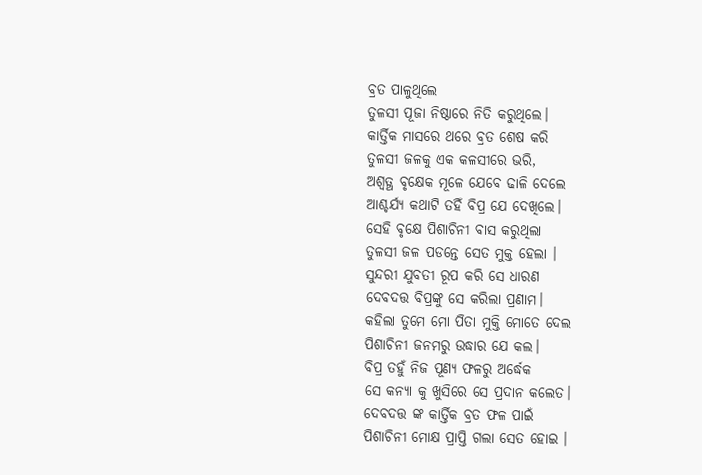ବ୍ରତ ପାଳୁଥିଲେ
ତୁଳସୀ ପୂଜା ନିଷ୍ଠାରେ ନିତି କରୁଥିଲେ।
କାର୍ତ୍ତିକ ମାସରେ ଥରେ ବ୍ରତ ଶେଷ କରି
ତୁଳସୀ ଜଳକୁ ଏକ କଳସୀରେ ଭରି,
ଅଶ୍ୱତ୍ଥ ବୃକ୍ଷେକ ମୂଳେ ଯେବେ ଢାଳି ଦେଲେ
ଆଶ୍ଚର୍ଯ୍ୟ କଥାଟି ତହିଁ ବିପ୍ର ଯେ ଦେଖିଲେ।
ସେହି ବୃକ୍ଷେ ପିଶାଚିନୀ ବାସ କରୁଥିଲା
ତୁଳସୀ ଜଳ ପଡନ୍ତେ ସେତ ମୁକ୍ତ ହେଲା ।
ସୁନ୍ଦରୀ ଯୁବତୀ ରୂପ କରି ସେ ଧାରଣ
ଦେବଦତ୍ତ ବିପ୍ରଙ୍କୁ ସେ କରିଲା ପ୍ରଣାମ।
କହିଲା ତୁମେ ମୋ ପିତା ମୁକ୍ତି ମୋତେ ଦେଲ
ପିଶାଚିନୀ ଜନମରୁ ଉଦ୍ଧାର ଯେ କଲ।
ବିପ୍ର ତହୁଁ ନିଜ ପୂଣ୍ୟ ଫଳରୁ ଅର୍ଦ୍ଧେକ
ସେ କନ୍ୟା କୁ ଖୁସିରେ ସେ ପ୍ରଦାନ କଲେତ।
ଦେବଦତ୍ତ ଙ୍କ କାର୍ତ୍ତିକ ବ୍ରତ ଫଳ ପାଇଁ
ପିଶାଚିନୀ ମୋକ୍ଷ ପ୍ରାପ୍ତି ଗଲା ସେତ ହୋଇ ।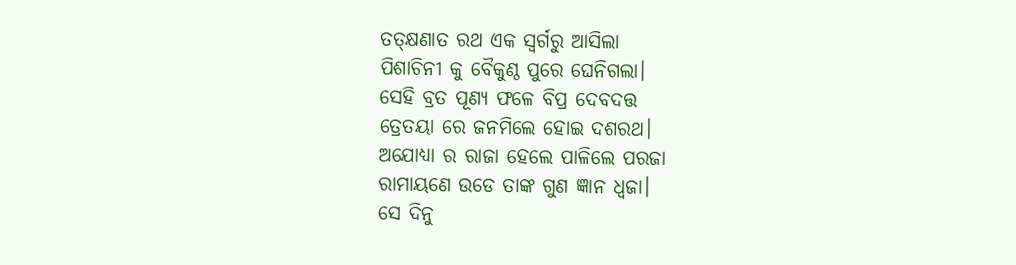ତତ୍କ୍ଷଣାତ ରଥ ଏକ ସ୍ଵର୍ଗରୁ ଆସିଲା
ପିଶାଚିନୀ କୁ ବୈକୁଣ୍ଠ ପୁରେ ଘେନିଗଲା।
ସେହି ବ୍ରତ ପୂଣ୍ୟ ଫଳେ ବିପ୍ର ଦେବଦତ୍ତ
ତ୍ରେତୟା ରେ ଜନମିଲେ ହୋଇ ଦଶରଥ।
ଅଯୋଧ୍ୟା ର ରାଜା ହେଲେ ପାଳିଲେ ପରଜା
ରାମାୟଣେ ଉଡେ ତାଙ୍କ ଗୁଣ ଜ୍ଞାନ ଧ୍ବଜା।
ସେ ଦିନୁ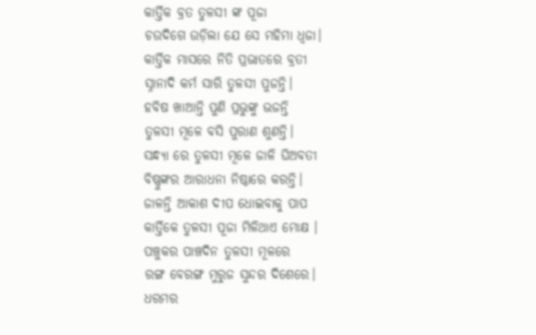କାର୍ତ୍ତିକ ବ୍ରତ ତୁଳସୀ ଙ୍କ ପୂଜା
ଚଉଦିଗେ ଉଡ଼ିଲା ଯେ ସେ ମହିମା ଧ୍ବଜା।
କାର୍ତ୍ତିକ ମାସରେ ନିତି ପ୍ରଭାତରେ ବ୍ରତୀ
ସ୍ନାନାଦି କର୍ମ ସାରି ତୁଳସୀ ପୁଜନ୍ତି।
ହବିଷ ଖାଆନ୍ତି ପୁଣି ପ୍ରଭୁଙ୍କୁ ଭଜନ୍ତି
ତୁଳସୀ ମୂଳେ ବସି ପୁରାଣ ଶୁଣନ୍ତି।
ସନ୍ଧ୍ୟା ରେ ତୁଳସୀ ମୂଳେ ଜାଳି ଘିଅବତୀ
ବିଷ୍ଣୁଙ୍କର ଆରାଧନା ନିଷ୍ଠାରେ କରନ୍ତି।
ଜାଳନ୍ତି ଆକାଶ ଦୀପ ଧୋଇବାକୁ ପାପ
କାର୍ତ୍ତିକେ ତୁଳସୀ ପୂଜା ମିଳିଥାଏ ମୋକ୍ଷ ।
ପଞ୍ଚୁକର ପାଞ୍ଚଦିନ ତୁଳସୀ ମୂଳରେ
ରଙ୍ଗ ବେରଙ୍ଗ ମୁରୁଜ ସୁନ୍ଦର ଦିଶେରେ।
ଧରମର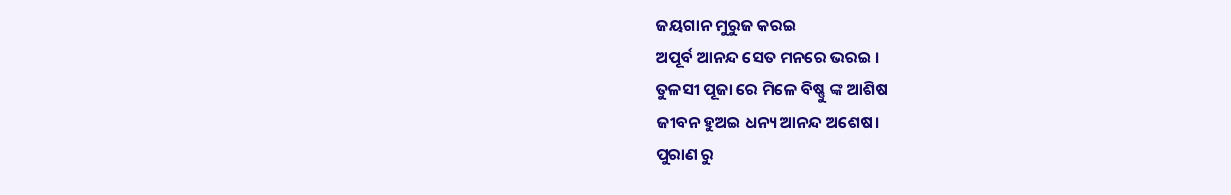ଜୟଗାନ ମୁରୁଜ କରଇ
ଅପୂର୍ବ ଆନନ୍ଦ ସେତ ମନରେ ଭରଇ ।
ତୁଳସୀ ପୂଜା ରେ ମିଳେ ବିଷ୍ଣୁ ଙ୍କ ଆଶିଷ
ଜୀବନ ହୁଅଇ ଧନ୍ୟ ଆନନ୍ଦ ଅଶେଷ।
ପୁରାଣ ରୁ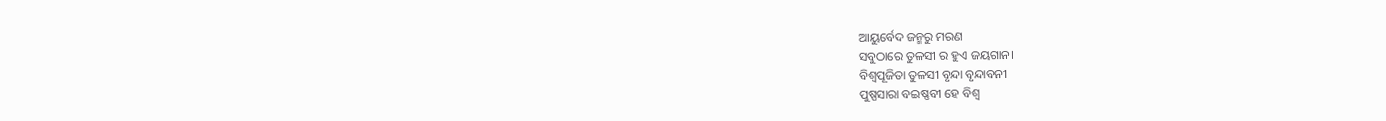ଆୟୁର୍ବେଦ ଜନ୍ମରୁ ମରଣ
ସବୁଠାରେ ତୁଳସୀ ର ହୁଏ ଜୟଗାନ।
ବିଶ୍ୱପୂଜିତା ତୁଳସୀ ବୃନ୍ଦା ବୃନ୍ଦାବନୀ
ପୁଷ୍ପସାରା ବଇଷ୍ଣବୀ ହେ ବିଶ୍ବ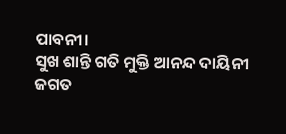ପାବନୀ।
ସୁଖ ଶାନ୍ତି ଗତି ମୁକ୍ତି ଆନନ୍ଦ ଦାୟିନୀ
ଜଗତ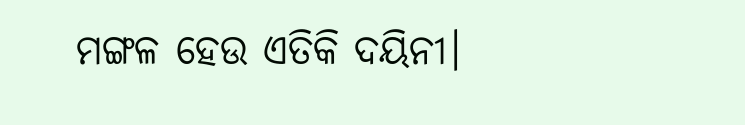ମଙ୍ଗଳ ହେଉ ଏତିକି ଦୟିନୀ।